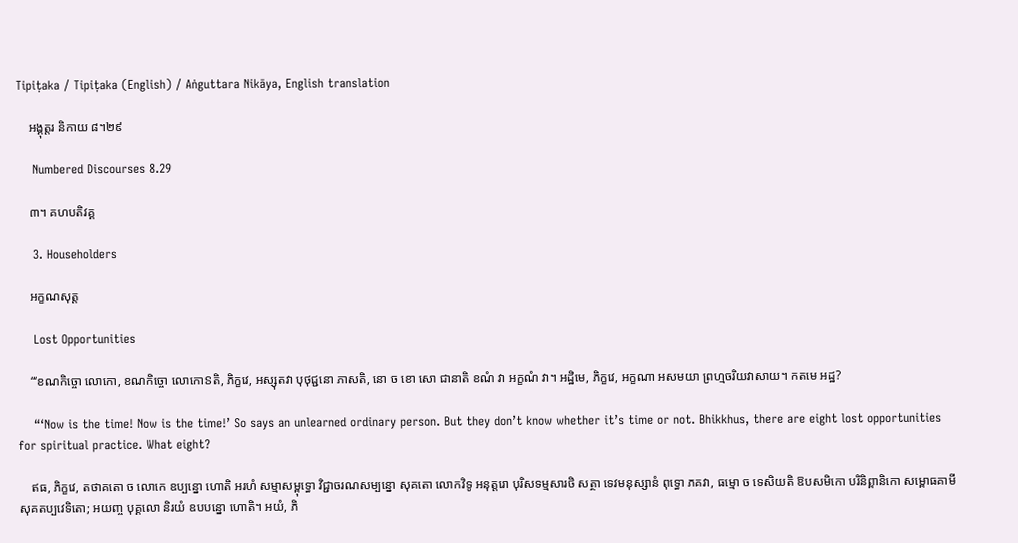Tipiṭaka / Tipiṭaka (English) / Aṅguttara Nikāya, English translation

    អង្គុត្តរ និកាយ ៨។២៩

    Numbered Discourses 8.29

    ៣។ គហបតិវគ្គ

    3. Householders

    អក្ខណសុត្ត

    Lost Opportunities

    “‘ខណកិច្ចោ លោកោ, ខណកិច្ចោ លោកោៜតិ, ភិក្ខវេ, អស្សុតវា បុថុជ្ជនោ ភាសតិ, នោ ច ខោ សោ ជានាតិ ខណំ វា អក្ខណំ វា។ អដ្ឋិមេ, ភិក្ខវេ, អក្ខណា អសមយា ព្រហ្មចរិយវាសាយ។ កតមេ អដ្ឋ?

    “‘Now is the time! Now is the time!’ So says an unlearned ordinary person. But they don’t know whether it’s time or not. Bhikkhus, there are eight lost opportunities for spiritual practice. What eight?

    ឥធ, ភិក្ខវេ, តថាគតោ ច លោកេ ឧប្បន្នោ ហោតិ អរហំ សម្មាសម្ពុទ្ធោ វិជ្ជាចរណសម្បន្នោ សុគតោ លោកវិទូ អនុត្តរោ បុរិសទម្មសារថិ សត្ថា ទេវមនុស្សានំ ពុទ្ធោ ភគវា, ធម្មោ ច ទេសិយតិ ឱបសមិកោ បរិនិព្ពានិកោ សម្ពោធគាមី សុគតប្បវេទិតោ; អយញ្ច បុគ្គលោ និរយំ ឧបបន្នោ ហោតិ។ អយំ, ភិ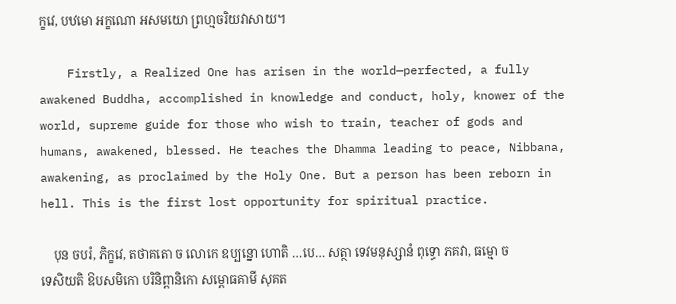ក្ខវេ, បឋមោ អក្ខណោ អសមយោ ព្រហ្មចរិយវាសាយ។

    Firstly, a Realized One has arisen in the world—perfected, a fully awakened Buddha, accomplished in knowledge and conduct, holy, knower of the world, supreme guide for those who wish to train, teacher of gods and humans, awakened, blessed. He teaches the Dhamma leading to peace, Nibbana, awakening, as proclaimed by the Holy One. But a person has been reborn in hell. This is the first lost opportunity for spiritual practice.

    បុន ចបរំ, ភិក្ខវេ, តថាគតោ ច លោកេ ឧប្បន្នោ ហោតិ …បេ… សត្ថា ទេវមនុស្សានំ ពុទ្ធោ ភគវា, ធម្មោ ច ទេសិយតិ ឱបសមិកោ បរិនិព្ពានិកោ សម្ពោធគាមី សុគត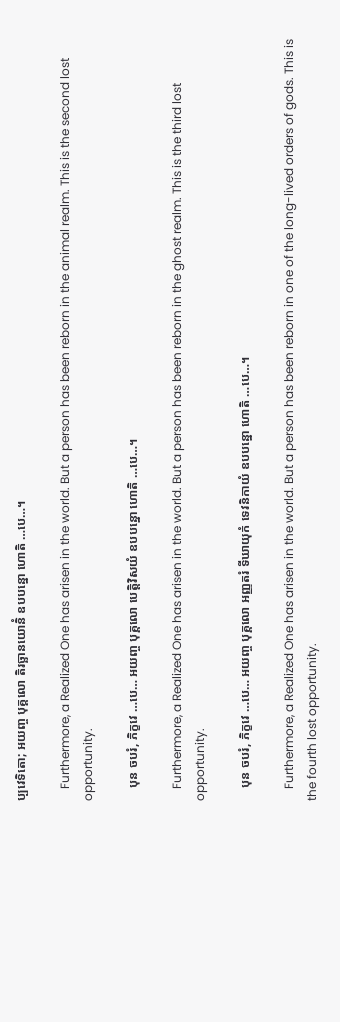ប្បវេទិតោ; អយញ្ច បុគ្គលោ តិរច្ឆានយោនិំ ឧបបន្នោ ហោតិ …បេ…។

    Furthermore, a Realized One has arisen in the world. But a person has been reborn in the animal realm. This is the second lost opportunity.

    បុន ចបរំ, ភិក្ខវេ …បេ… អយញ្ច បុគ្គលោ បេត្តិវិសយំ ឧបបន្នោ ហោតិ …បេ…។

    Furthermore, a Realized One has arisen in the world. But a person has been reborn in the ghost realm. This is the third lost opportunity.

    បុន ចបរំ, ភិក្ខវេ …បេ… អយញ្ច បុគ្គលោ អញ្ញតរំ ទីឃាយុកំ ទេវនិកាយំ ឧបបន្នោ ហោតិ …បេ…។

    Furthermore, a Realized One has arisen in the world. But a person has been reborn in one of the long-lived orders of gods. This is the fourth lost opportunity.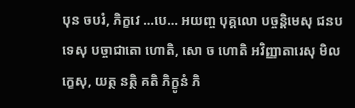បុន ចបរំ, ភិក្ខវេ …បេ… អយញ្ច បុគ្គលោ បច្ចន្តិមេសុ ជនបទេសុ បច្ចាជាតោ ហោតិ, សោ ច ហោតិ អវិញ្ញាតារេសុ មិលក្ខេសុ, យត្ថ នត្ថិ គតិ ភិក្ខូនំ ភិ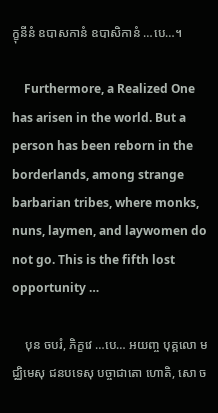ក្ខុនីនំ ឧបាសកានំ ឧបាសិកានំ …បេ…។

    Furthermore, a Realized One has arisen in the world. But a person has been reborn in the borderlands, among strange barbarian tribes, where monks, nuns, laymen, and laywomen do not go. This is the fifth lost opportunity …

    បុន ចបរំ, ភិក្ខវេ …បេ… អយញ្ច បុគ្គលោ មជ្ឈិមេសុ ជនបទេសុ បច្ចាជាតោ ហោតិ, សោ ច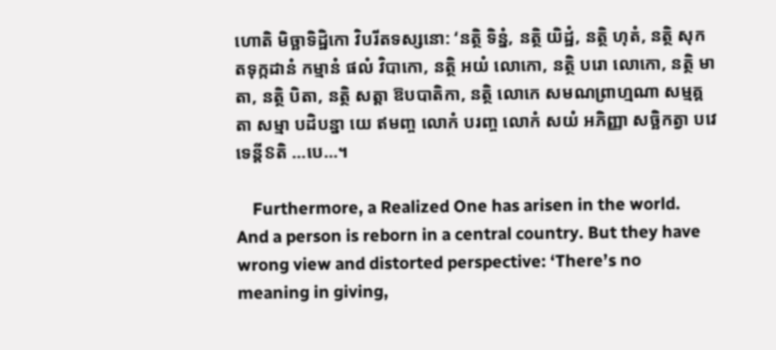ហោតិ មិច្ឆាទិដ្ឋិកោ វិបរីតទស្សនោ: ‘នត្ថិ ទិន្នំ, នត្ថិ យិដ្ឋំ, នត្ថិ ហុតំ, នត្ថិ សុកតទុក្កដានំ កម្មានំ ផលំ វិបាកោ, នត្ថិ អយំ លោកោ, នត្ថិ បរោ លោកោ, នត្ថិ មាតា, នត្ថិ បិតា, នត្ថិ សត្តា ឱបបាតិកា, នត្ថិ លោកេ សមណព្រាហ្មណា សម្មគ្គតា សម្មា បដិបន្នា យេ ឥមញ្ច លោកំ បរញ្ច លោកំ សយំ អភិញ្ញា សច្ឆិកត្វា បវេទេន្តីៜតិ …បេ…។

    Furthermore, a Realized One has arisen in the world. And a person is reborn in a central country. But they have wrong view and distorted perspective: ‘There’s no meaning in giving,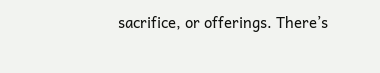sacrifice, or offerings. There’s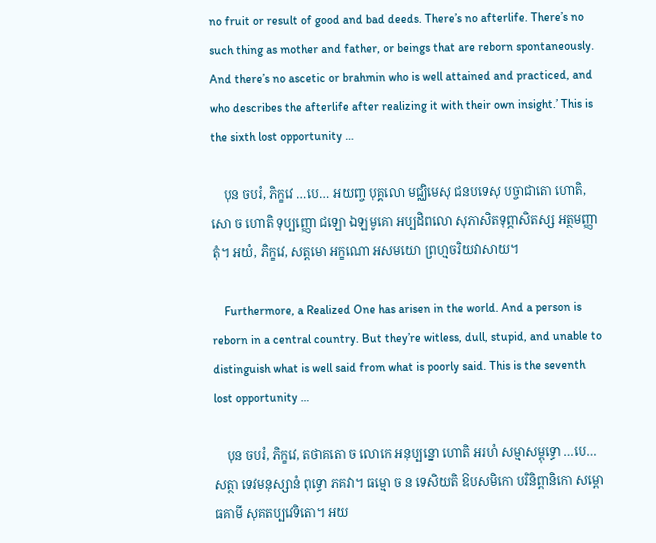no fruit or result of good and bad deeds. There’s no afterlife. There’s no such thing as mother and father, or beings that are reborn spontaneously. And there’s no ascetic or brahmin who is well attained and practiced, and who describes the afterlife after realizing it with their own insight.’ This is the sixth lost opportunity …

    បុន ចបរំ, ភិក្ខវេ …បេ… អយញ្ច បុគ្គលោ មជ្ឈិមេសុ ជនបទេសុ បច្ចាជាតោ ហោតិ, សោ ច ហោតិ ទុប្បញ្ញោ ជឡោ ឯឡមូគោ អប្បដិពលោ សុភាសិតទុព្ភាសិតស្ស អត្ថមញ្ញាតុំ។ អយំ, ភិក្ខវេ, សត្តមោ អក្ខណោ អសមយោ ព្រហ្មចរិយវាសាយ។

    Furthermore, a Realized One has arisen in the world. And a person is reborn in a central country. But they’re witless, dull, stupid, and unable to distinguish what is well said from what is poorly said. This is the seventh lost opportunity …

    បុន ចបរំ, ភិក្ខវេ, តថាគតោ ច លោកេ អនុប្បន្នោ ហោតិ អរហំ សម្មាសម្ពុទ្ធោ …បេ… សត្ថា ទេវមនុស្សានំ ពុទ្ធោ ភគវា។ ធម្មោ ច ន ទេសិយតិ ឱបសមិកោ បរិនិព្ពានិកោ សម្ពោធគាមី សុគតប្បវេទិតោ។ អយ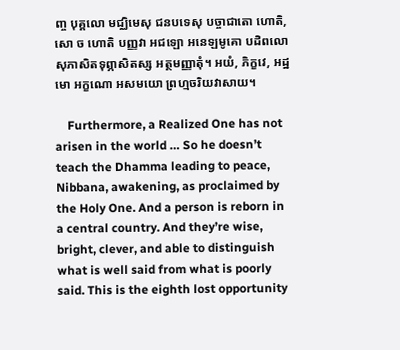ញ្ច បុគ្គលោ មជ្ឈិមេសុ ជនបទេសុ បច្ចាជាតោ ហោតិ, សោ ច ហោតិ បញ្ញវា អជឡោ អនេឡមូគោ បដិពលោ សុភាសិតទុព្ភាសិតស្ស អត្ថមញ្ញាតុំ។ អយំ, ភិក្ខវេ, អដ្ឋមោ អក្ខណោ អសមយោ ព្រហ្មចរិយវាសាយ។

    Furthermore, a Realized One has not arisen in the world … So he doesn’t teach the Dhamma leading to peace, Nibbana, awakening, as proclaimed by the Holy One. And a person is reborn in a central country. And they’re wise, bright, clever, and able to distinguish what is well said from what is poorly said. This is the eighth lost opportunity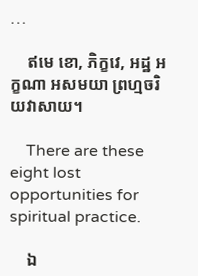…

    ឥមេ ខោ, ភិក្ខវេ, អដ្ឋ អក្ខណា អសមយា ព្រហ្មចរិយវាសាយ។

    There are these eight lost opportunities for spiritual practice.

    ឯ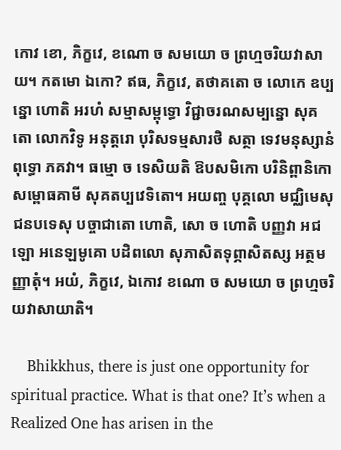កោវ ខោ, ភិក្ខវេ, ខណោ ច សមយោ ច ព្រហ្មចរិយវាសាយ។ កតមោ ឯកោ? ឥធ, ភិក្ខវេ, តថាគតោ ច លោកេ ឧប្បន្នោ ហោតិ អរហំ សម្មាសម្ពុទ្ធោ វិជ្ជាចរណសម្បន្នោ សុគតោ លោកវិទូ អនុត្តរោ បុរិសទម្មសារថិ សត្ថា ទេវមនុស្សានំ ពុទ្ធោ ភគវា។ ធម្មោ ច ទេសិយតិ ឱបសមិកោ បរិនិព្ពានិកោ សម្ពោធគាមី សុគតប្បវេទិតោ។ អយញ្ច បុគ្គលោ មជ្ឈិមេសុ ជនបទេសុ បច្ចាជាតោ ហោតិ, សោ ច ហោតិ បញ្ញវា អជឡោ អនេឡមូគោ បដិពលោ សុភាសិតទុព្ភាសិតស្ស អត្ថមញ្ញាតុំ។ អយំ, ភិក្ខវេ, ឯកោវ ខណោ ច សមយោ ច ព្រហ្មចរិយវាសាយាតិ។

    Bhikkhus, there is just one opportunity for spiritual practice. What is that one? It’s when a Realized One has arisen in the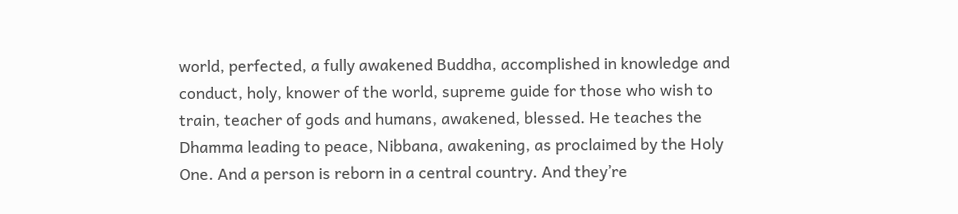world, perfected, a fully awakened Buddha, accomplished in knowledge and conduct, holy, knower of the world, supreme guide for those who wish to train, teacher of gods and humans, awakened, blessed. He teaches the Dhamma leading to peace, Nibbana, awakening, as proclaimed by the Holy One. And a person is reborn in a central country. And they’re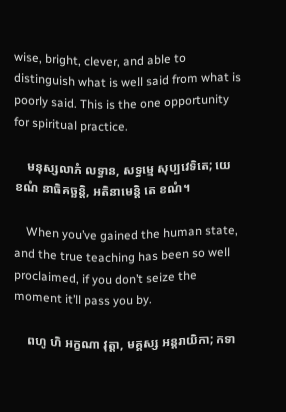wise, bright, clever, and able to distinguish what is well said from what is poorly said. This is the one opportunity for spiritual practice.

    មនុស្សលាភំ លទ្ធាន, សទ្ធម្មេ សុប្បវេទិតេ; យេ ខណំ នាធិគច្ឆន្តិ, អតិនាមេន្តិ តេ ខណំ។

    When you’ve gained the human state, and the true teaching has been so well proclaimed, if you don’t seize the moment it’ll pass you by.

    ពហូ ហិ អក្ខណា វុត្តា, មគ្គស្ស អន្តរាយិកា; កទា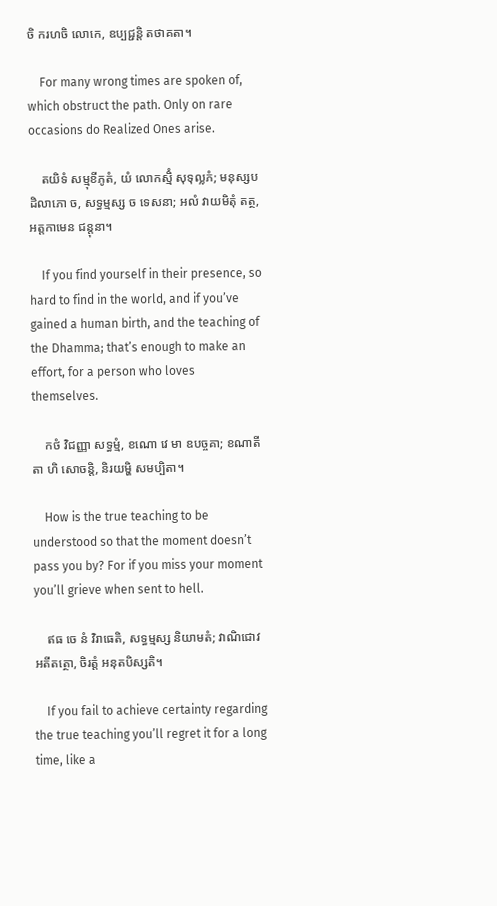ចិ ករហចិ លោកេ, ឧប្បជ្ជន្តិ តថាគតា។

    For many wrong times are spoken of, which obstruct the path. Only on rare occasions do Realized Ones arise.

    តយិទំ សម្មុខីភូតំ, យំ លោកស្មិំ សុទុល្លភំ; មនុស្សបដិលាភោ ច, សទ្ធម្មស្ស ច ទេសនា; អលំ វាយមិតុំ តត្ថ, អត្តកាមេន ជន្តុនា។

    If you find yourself in their presence, so hard to find in the world, and if you’ve gained a human birth, and the teaching of the Dhamma; that’s enough to make an effort, for a person who loves themselves.

    កថំ វិជញ្ញា សទ្ធម្មំ, ខណោ វេ មា ឧបច្ចគា; ខណាតីតា ហិ សោចន្តិ, និរយម្ហិ សមប្បិតា។

    How is the true teaching to be understood so that the moment doesn’t pass you by? For if you miss your moment you’ll grieve when sent to hell.

    ឥធ ចេ នំ វិរាធេតិ, សទ្ធម្មស្ស និយាមតំ; វាណិជោវ អតីតត្ថោ, ចិរត្តំ អនុតបិស្សតិ។

    If you fail to achieve certainty regarding the true teaching you’ll regret it for a long time, like a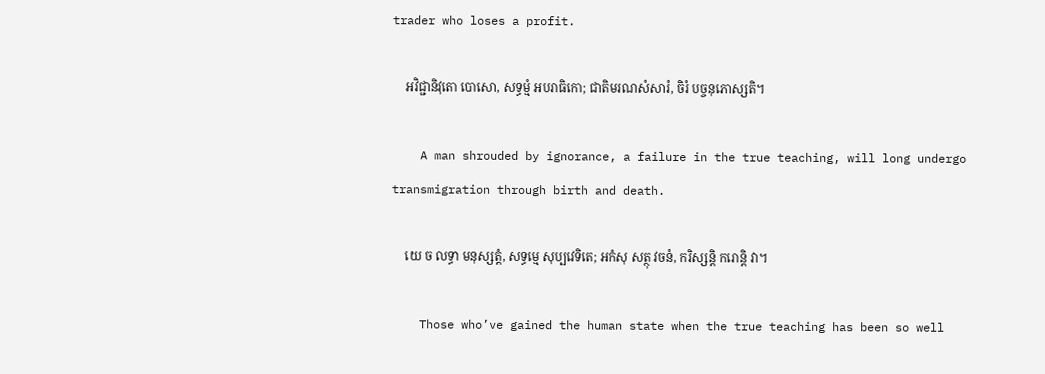trader who loses a profit.

    អវិជ្ជានិវុតោ បោសោ, សទ្ធម្មំ អបរាធិកោ; ជាតិមរណសំសារំ, ចិរំ បច្ចនុភោស្សតិ។

    A man shrouded by ignorance, a failure in the true teaching, will long undergo transmigration through birth and death.

    យេ ច លទ្ធា មនុស្សត្តំ, សទ្ធម្មេ សុប្បវេទិតេ; អកំសុ សត្ថុ វចនំ, ករិស្សន្តិ ករោន្តិ វា។

    Those who’ve gained the human state when the true teaching has been so well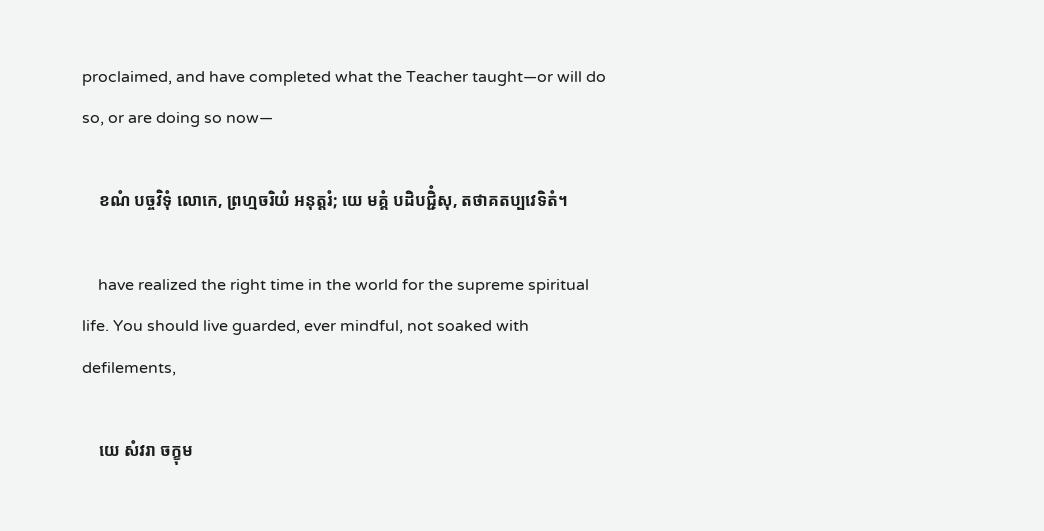proclaimed, and have completed what the Teacher taught—or will do so, or are doing so now—

    ខណំ បច្ចវិទុំ លោកេ, ព្រហ្មចរិយំ អនុត្តរំ; យេ មគ្គំ បដិបជ្ជិំសុ, តថាគតប្បវេទិតំ។

    have realized the right time in the world for the supreme spiritual life. You should live guarded, ever mindful, not soaked with defilements,

    យេ សំវរា ចក្ខុម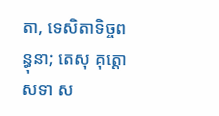តា, ទេសិតាទិច្ចពន្ធុនា; តេសុ គុត្តោ សទា ស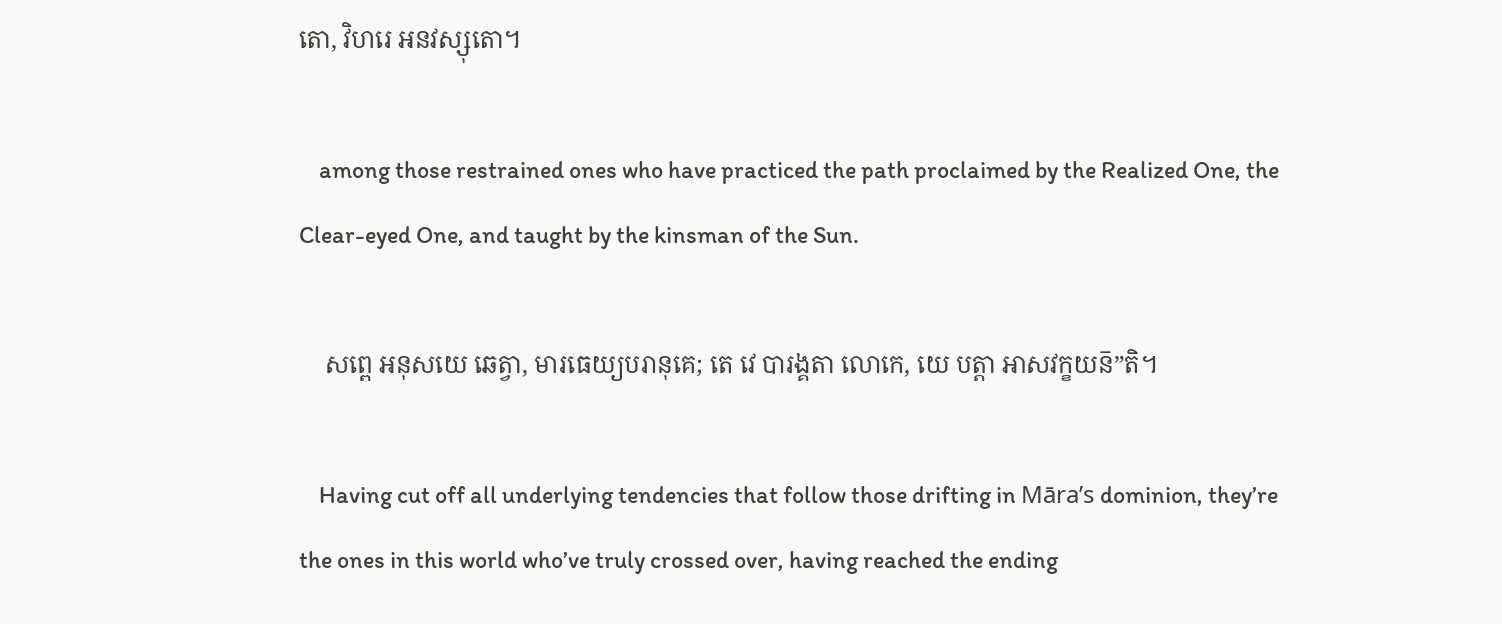តោ, វិហរេ អនវស្សុតោ។

    among those restrained ones who have practiced the path proclaimed by the Realized One, the Clear-eyed One, and taught by the kinsman of the Sun.

    សព្ពេ អនុសយេ ឆេត្វា, មារធេយ្យបរានុគេ; តេ វេ បារង្គតា លោកេ, យេ បត្តា អាសវក្ខយន៑”តិ។

    Having cut off all underlying tendencies that follow those drifting in Māra’s dominion, they’re the ones in this world who’ve truly crossed over, having reached the ending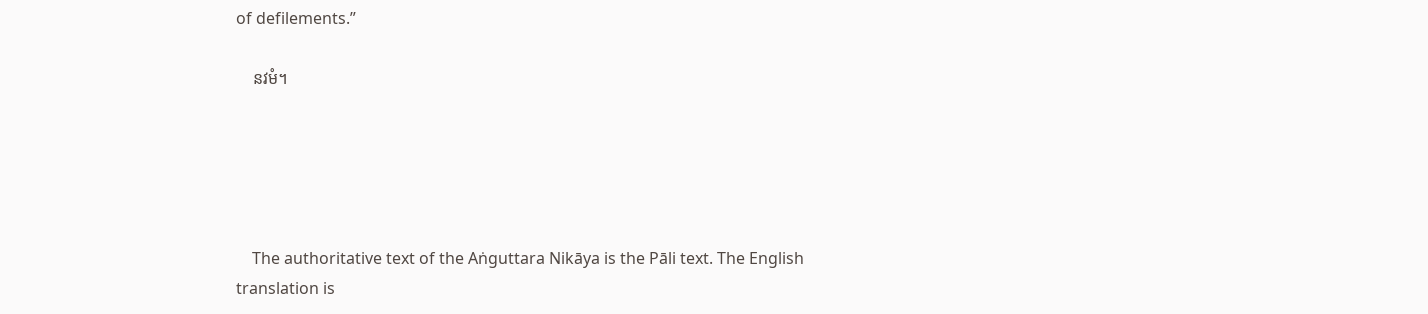of defilements.”

    នវមំ។





    The authoritative text of the Aṅguttara Nikāya is the Pāli text. The English translation is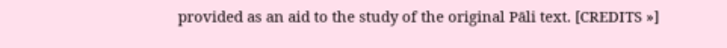provided as an aid to the study of the original Pāli text. [CREDITS »]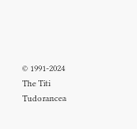© 1991-2024 The Titi Tudorancea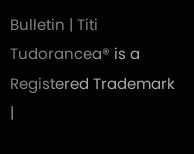Bulletin | Titi Tudorancea® is a Registered Trademark |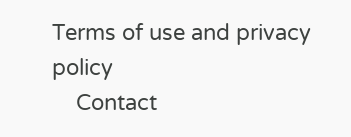Terms of use and privacy policy
    Contact